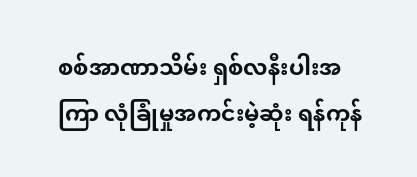စစ်အာဏာသိမ်း ရှစ်လနီးပါးအကြာ လုံခြုံမှုအကင်းမဲ့ဆုံး ရန်ကုန်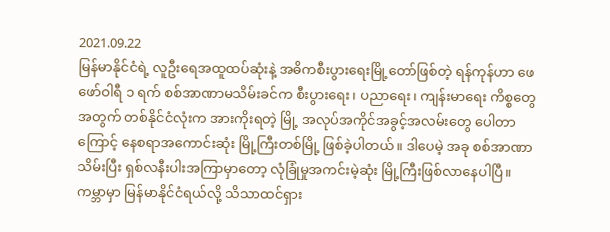2021.09.22
မြန်မာနိုင်ငံရဲ့ လူဦးရေအထူထပ်ဆုံးနဲ့ အဓိကစီးပွားရေးမြို့တော်ဖြစ်တဲ့ ရန်ကုန်ဟာ ဖေဖော်ဝါရီ ၁ ရက် စစ်အာဏာမသိမ်းခင်က စီးပွားရေး၊ ပညာရေး၊ ကျန်းမာရေး ကိစ္စတွေအတွက် တစ်နိုင်ငံလုံးက အားကိုးရတဲ့ မြို့ အလုပ်အကိုင်အခွင့်အလမ်းတွေ ပေါတာကြောင့် နေစရာအကောင်းဆုံး မြို့ကြီးတစ်မြို့ ဖြစ်ခဲ့ပါတယ်။ ဒါပေမဲ့ အခု စစ်အာဏာသိမ်းပြီး ရှစ်လနီးပါးအကြာမှာတော့ လုံခြုံမှုအကင်းမဲ့ဆုံး မြို့ကြီးဖြစ်လာနေပါပြီ။
ကမ္ဘာမှာ မြန်မာနိုင်ငံရယ်လို့ သိသာထင်ရှား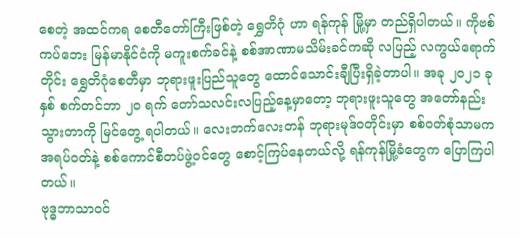စေတဲ့ အထင်ကရ စေတီတော်ကြီးဖြစ်တဲ့ ရွှေတိဂုံ ဟာ ရန်ကုန် မြို့မှာ တည်ရှိပါတယ်။ ကိုဗစ်ကပ်ဘေး မြန်မာနိုင်ငံကို မကူးစက်ခင်နဲ့ စစ်အာဏာမသိမ်းခင်ကဆို လပြည့် လကွယ်ရောက်တိုင်း ရွှေတိဂုံစေတီမှာ ဘုရားဖူးပြည်သူတွေ ထောင်သောင်းချီပြီးရှိခဲ့တာပါ။ အခု ၂၀၂၁ ခုနှစ် စက်တင်ဘာ ၂၀ ရက် တော်သလင်းလပြည့်နေ့မှာတော့ ဘုရားဖူးသူတွေ အတော်နည်းသွားတာကို မြင်တွေ့ ရပါတယ်။ လေးဘက်လေးတန် ဘုရားမုဒ်ဝတိုင်းမှာ စစ်ဝတ်စုံသာမက အရပ်ဝတ်နဲ့ စစ်ကောင်စီတပ်ဖွဲ့ဝင်တွေ စောင့်ကြပ်နေတယ်လို့ ရန်ကုန်မြို့ခံတွေက ပြောကြပါတယ်။
ဗုဒ္ဓဘာသာဝင်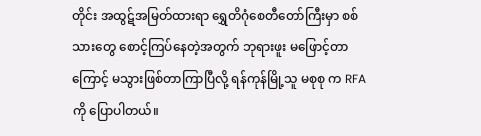တိုင်း အထွဋ်အမြတ်ထားရာ ရွှေတိဂုံစေတီတော်ကြီးမှာ စစ်သားတွေ စောင့်ကြပ်နေတဲ့အတွက် ဘုရားဖူး မဖြောင့်တာကြောင့် မသွားဖြစ်တာကြာပြီလို့ ရန်ကုန်မြို့သူ မစုစု က RFA ကို ပြောပါတယ်။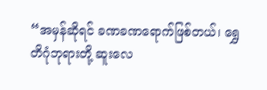“အမှန်ဆိုရင် ခဏခဏရောက်ဖြစ်တယ်၊ ရွှေတိဂုံဘုရားတို့ ဆူးလေ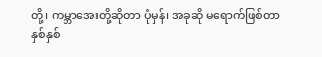တို့၊ ကမ္ဘာအေးတို့ဆိုတာ ပုံမှန်၊ အခုဆို မရောက်ဖြစ်တာ နှစ်နှစ်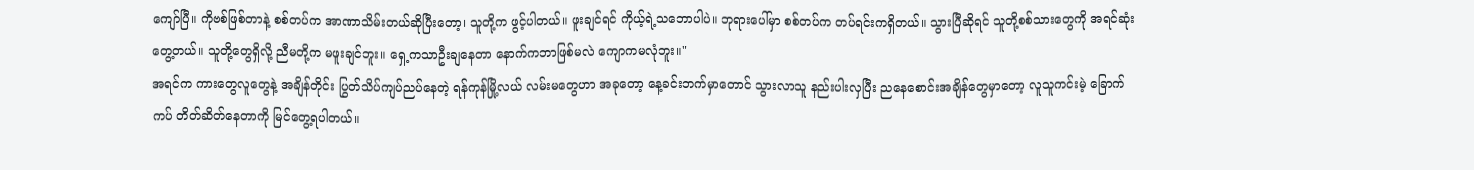ကျော်ပြီ။ ကိုဗစ်ဖြစ်တာနဲ့ စစ်တပ်က အာဏာသိမ်းတယ်ဆိုပြီးတော့၊ သူတို့က ဖွင့်ပါတယ်။ ဖူးချင်ရင် ကိုယ့်ရဲ့သဘောပါပဲ။ ဘုရားပေါ်မှာ စစ်တပ်က တပ်ရင်းကရှိတယ်။ သွားပြီဆိုရင် သူတို့စစ်သားတွေကို အရင်ဆုံးတွေ့တယ်။ သူတို့တွေရှိလို့ ညီမတို့က မဖူးချင်ဘူး။ ရှေ့ကသာဦးချနေတာ နောက်ကဘာဖြစ်မလဲ ကျောကမလုံဘူး။"
အရင်က ကားတွေလူတွေနဲ့ အချိန်တိုင်း ပြွတ်သိပ်ကျပ်ညပ်နေတဲ့ ရန်ကုန်မြို့လယ် လမ်းမတွေဟာ အခုတော့ နေ့ခင်းဘက်မှာတောင် သွားလာသူ နည်းပါးလှပြီး ညနေစောင်းအချိန်တွေမှာတော့ လူသူကင်းမဲ့ ခြောက်ကပ် တိတ်ဆိတ်နေတာကို မြင်တွေ့ရပါတယ်။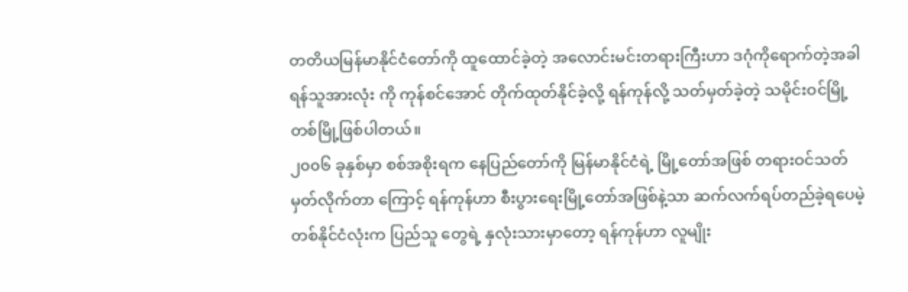တတိယမြန်မာနိုင်ငံတော်ကို ထူထောင်ခဲ့တဲ့ အလောင်းမင်းတရားကြီးဟာ ဒဂုံကိုရောက်တဲ့အခါ ရန်သူအားလုံး ကို ကုန်စင်အောင် တိုက်ထုတ်နိုင်ခဲ့လို့ ရန်ကုန်လို့ သတ်မှတ်ခဲ့တဲ့ သမိုင်းဝင်မြို့တစ်မြို့ဖြစ်ပါတယ်။
၂၀၀၆ ခုနှစ်မှာ စစ်အစိုးရက နေပြည်တော်ကို မြန်မာနိုင်ငံရဲ့ မြို့တော်အဖြစ် တရားဝင်သတ်မှတ်လိုက်တာ ကြောင့် ရန်ကုန်ဟာ စီးပွားရေးမြို့တော်အဖြစ်နဲ့သာ ဆက်လက်ရပ်တည်ခဲ့ရပေမဲ့ တစ်နိုင်ငံလုံးက ပြည်သူ တွေရဲ့ နှလုံးသားမှာတော့ ရန်ကုန်ဟာ လူမျိုး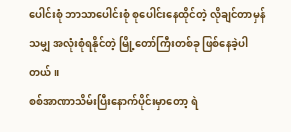ပေါင်းစုံ ဘာသာပေါင်းစုံ စုပေါင်းနေထိုင်တဲ့ လိုချင်တာမှန်သမျှ အလုံးစုံရနိုင်တဲ့ မြို့တော်ကြီးတစ်ခု ဖြစ်နေခဲ့ပါတယ်။
စစ်အာဏာသိမ်းပြီးနောက်ပိုင်းမှာတော့ ရဲ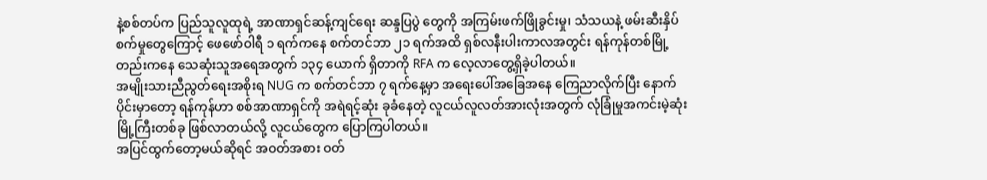နဲ့စစ်တပ်က ပြည်သူလူထုရဲ့ အာဏာရှင်ဆန့်ကျင်ရေး ဆန္ဒပြပွဲ တွေကို အကြမ်းဖက်ဖြိုခွင်းမှု၊ သံသယနဲ့ ဖမ်းဆီးနှိပ်စက်မှုတွေကြောင့် ဖေဖော်ဝါရီ ၁ ရက်ကနေ စက်တင်ဘာ ၂၁ ရက်အထိ ရှစ်လနီးပါးကာလအတွင်း ရန်ကုန်တစ်မြို့တည်းကနေ သေဆုံးသူအရေအတွက် ၁၃၄ ယောက် ရှိတာကို RFA က လေ့လာတွေ့ရှိခဲ့ပါတယ်။
အမျိုးသားညီညွတ်ရေးအစိုးရ NUG က စက်တင်ဘာ ၇ ရက်နေ့မှာ အရေးပေါ်အခြေအနေ ကြေညာလိုက်ပြီး နောက်ပိုင်းမှာတော့ ရန်ကုန်ဟာ စစ်အာဏာရှင်ကို အရဲရင့်ဆုံး ခုခံနေတဲ့ လူငယ်လူလတ်အားလုံးအတွက် လုံခြုံမှုအကင်းမဲ့ဆုံး မြို့ကြီးတစ်ခု ဖြစ်လာတယ်လို့ လူငယ်တွေက ပြောကြပါတယ်။
အပြင်ထွက်တော့မယ်ဆိုရင် အဝတ်အစား ဝတ်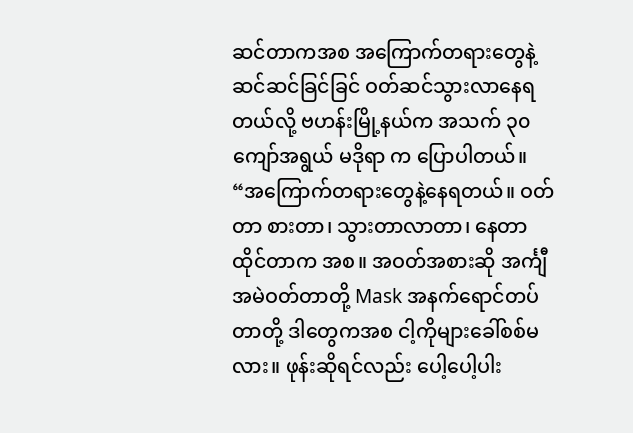ဆင်တာကအစ အကြောက်တရားတွေနဲ့ ဆင်ဆင်ခြင်ခြင် ဝတ်ဆင်သွားလာနေရတယ်လို့ ဗဟန်းမြို့နယ်က အသက် ၃၀ ကျော်အရွယ် မဒိုရာ က ပြောပါတယ်။
“အကြောက်တရားတွေနဲ့နေရတယ်။ ဝတ်တာ စားတာ၊ သွားတာလာတာ၊ နေတာထိုင်တာက အစ။ အဝတ်အစားဆို အင်္ကျီအမဲဝတ်တာတို့ Mask အနက်ရောင်တပ်တာတို့ ဒါတွေကအစ ငါ့ကိုများခေါ်စစ်မလား။ ဖုန်းဆိုရင်လည်း ပေါ့ပေါ့ပါး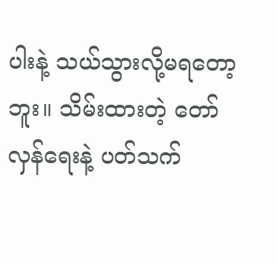ပါးနဲ့ သယ်သွားလို့မရတော့ဘူး။ သိမ်းထားတဲ့ တော်လှန်ရေးနဲ့ ပတ်သက်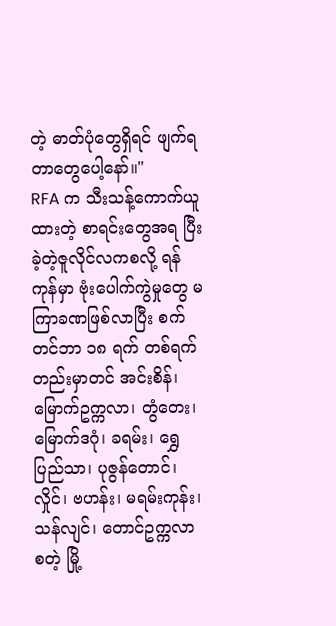တဲ့ ဓာတ်ပုံတွေရှိရင် ဖျက်ရတာတွေပေါ့နော်။"
RFA က သီးသန့်ကောက်ယူထားတဲ့ စာရင်းတွေအရ ပြီးခဲ့တဲ့ဇူလိုင်လကစလို့ ရန်ကုန်မှာ ဗုံးပေါက်ကွဲမှုတွေ မကြာခဏဖြစ်လာပြီး စက်တင်ဘာ ၁၈ ရက် တစ်ရက်တည်းမှာတင် အင်းစိန်၊ မြောက်ဥက္ကလာ၊ တွံတေး၊ မြောက်ဒဂုံ၊ ခရမ်း၊ ရွှေပြည်သာ၊ ပုဇွန်တောင်၊ လှိုင်၊ ဗဟန်း၊ မရမ်းကုန်း၊ သန်လျင်၊ တောင်ဥက္ကလာ စတဲ့ မြို့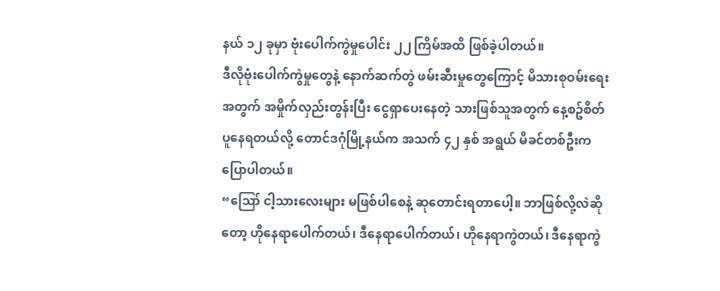နယ် ၁၂ ခုမှာ ဗုံးပေါက်ကွဲမှုပေါင်း ၂၂ ကြိမ်အထိ ဖြစ်ခဲ့ပါတယ်။
ဒီလိုဗုံးပေါက်ကွဲမှုတွေနဲ့ နောက်ဆက်တွဲ ဖမ်းဆီးမှုတွေကြောင့် မိသားစုဝမ်းရေးအတွက် အမှိုက်လှည်းတွန်းပြီး ငွေရှာပေးနေတဲ့ သားဖြစ်သူအတွက် နေ့စဥ်စိတ်ပူနေရတယ်လို့ တောင်ဒဂုံမြို့နယ်က အသက် ၄၂ နှစ် အရွယ် မိခင်တစ်ဦးက ပြောပါတယ်။
“ဪ ငါ့သားလေးများ မဖြစ်ပါစေနဲ့ ဆုတောင်းရတာပေါ့။ ဘာဖြစ်လို့လဲဆိုတော့ ဟိုနေရာပေါက်တယ်၊ ဒီနေရာပေါက်တယ်၊ ဟိုနေရာကွဲတယ်၊ ဒီနေရာကွဲ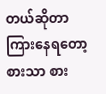တယ်ဆိုတာ ကြားနေရတော့ စားသာ စား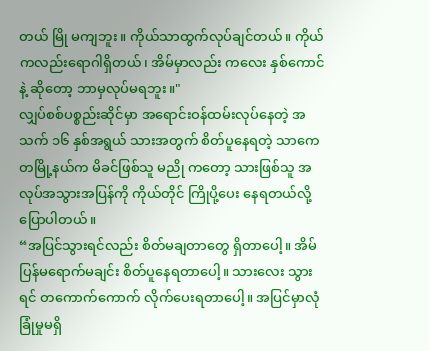တယ် မြို မကျဘူး။ ကိုယ်သာထွက်လုပ်ချင်တယ်။ ကိုယ်ကလည်းရောဂါရှိတယ်၊ အိမ်မှာလည်း ကလေး နှစ်ကောင်နဲ့ ဆိုတော့ ဘာမှလုပ်မရဘူး။"
လျှပ်စစ်ပစ္စည်းဆိုင်မှာ အရောင်းဝန်ထမ်းလုပ်နေတဲ့ အသက် ၁၆ နှစ်အရွယ် သားအတွက် စိတ်ပူနေရတဲ့ သာကေတမြို့နယ်က မိခင်ဖြစ်သူ မညို ကတော့ သားဖြစ်သူ အလုပ်အသွားအပြန်ကို ကိုယ်တိုင် ကြိုပို့ပေး နေရတယ်လို့ ပြောပါတယ်။
“အပြင်သွားရင်လည်း စိတ်မချတာတွေ ရှိတာပေါ့။ အိမ်ပြန်မရောက်မချင်း စိတ်ပူနေရတာပေါ့။ သားလေး သွားရင် တကောက်ကောက် လိုက်ပေးရတာပေါ့။ အပြင်မှာလုံခြုံမှုမရှိ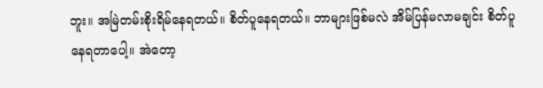ဘူး။ အမြဲတမ်းစိုးရိမ်နေရတယ်။ စိတ်ပူနေရတယ်။ ဘာများဖြစ်မလဲ အိမ်ပြန်မလာမချင်း စိတ်ပူနေရတာပေါ့။ အဲတော့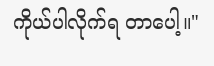ကိုယ်ပါလိုက်ရ တာပေါ့။"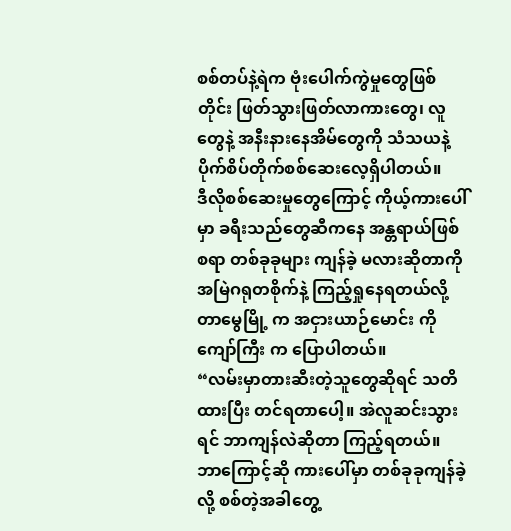စစ်တပ်နဲ့ရဲက ဗုံးပေါက်ကွဲမှုတွေဖြစ်တိုင်း ဖြတ်သွားဖြတ်လာကားတွေ၊ လူတွေနဲ့ အနီးနားနေအိမ်တွေကို သံသယနဲ့ ပိုက်စိပ်တိုက်စစ်ဆေးလေ့ရှိပါတယ်။
ဒီလိုစစ်ဆေးမှုတွေကြောင့် ကိုယ့်ကားပေါ်မှာ ခရီးသည်တွေဆီကနေ အန္တရာယ်ဖြစ်စရာ တစ်ခုခုများ ကျန်ခဲ့ မလားဆိုတာကို အမြဲဂရုတစိုက်နဲ့ ကြည့်ရှုနေရတယ်လို့ တာမွေမြို့ က အငှားယာဉ်မောင်း ကိုကျော်ကြီး က ပြောပါတယ်။
“လမ်းမှာတားဆီးတဲ့သူတွေဆိုရင် သတိထားပြီး တင်ရတာပေါ့။ အဲလူဆင်းသွားရင် ဘာကျန်လဲဆိုတာ ကြည့်ရတယ်။ ဘာကြောင့်ဆို ကားပေါ်မှာ တစ်ခုခုကျန်ခဲ့လို့ စစ်တဲ့အခါတွေ့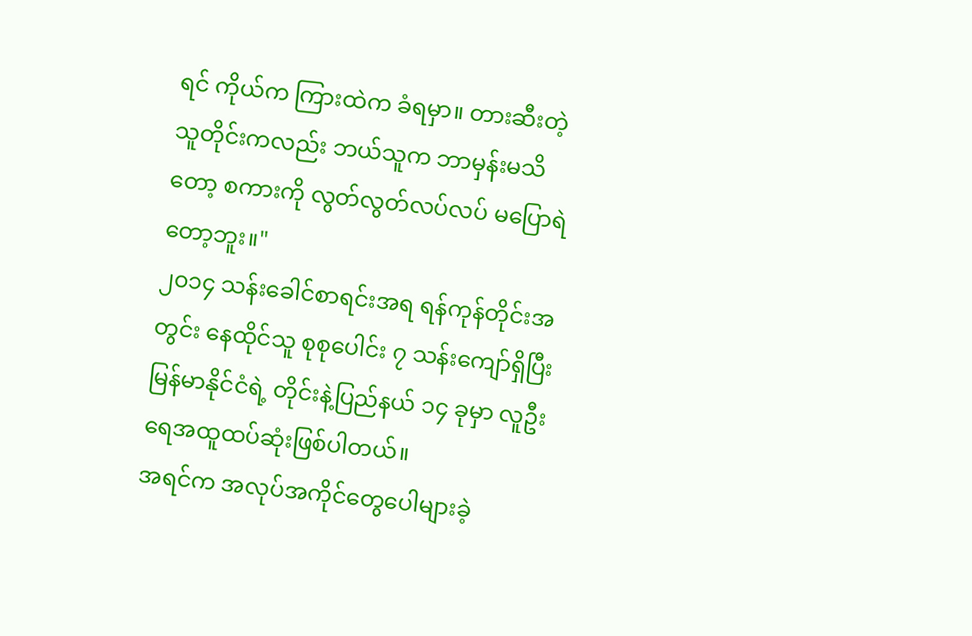ရင် ကိုယ်က ကြားထဲက ခံရမှာ။ တားဆီးတဲ့သူတိုင်းကလည်း ဘယ်သူက ဘာမှန်းမသိတော့ စကားကို လွတ်လွတ်လပ်လပ် မပြောရဲတော့ဘူး။"
၂၀၁၄ သန်းခေါင်စာရင်းအရ ရန်ကုန်တိုင်းအတွင်း နေထိုင်သူ စုစုပေါင်း ၇ သန်းကျော်ရှိပြီး မြန်မာနိုင်ငံရဲ့ တိုင်းနဲ့ပြည်နယ် ၁၄ ခုမှာ လူဦးရေအထူထပ်ဆုံးဖြစ်ပါတယ်။
အရင်က အလုပ်အကိုင်တွေပေါများခဲ့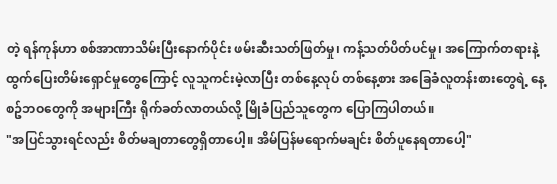တဲ့ ရန်ကုန်ဟာ စစ်အာဏာသိမ်းပြီးနောက်ပိုင်း ဖမ်းဆီးသတ်ဖြတ်မှု၊ ကန့်သတ်ပိတ်ပင်မှု၊ အကြောက်တရားနဲ့ ထွက်ပြေးတိမ်းရှောင်မှုတွေကြောင့် လူသူကင်းမဲ့လာပြီး တစ်နေ့လုပ် တစ်နေ့စား အခြေခံလူတန်းစားတွေရဲ့ နေ့စဥ်ဘဝတွေကို အများကြီး ရိုက်ခတ်လာတယ်လို့ မြိုခံပြည်သူတွေက ပြောကြပါတယ်။
"အပြင်သွားရင်လည်း စိတ်မချတာတွေရှိတာပေါ့။ အိမ်ပြန်မရောက်မချင်း စိတ်ပူနေရတာပေါ့"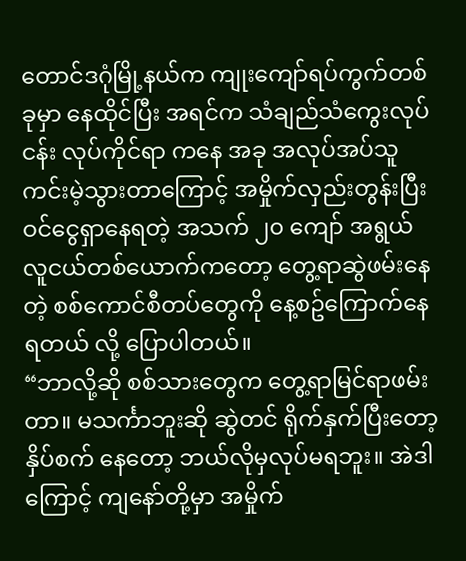တောင်ဒဂုံမြို့နယ်က ကျုးကျော်ရပ်ကွက်တစ်ခုမှာ နေထိုင်ပြီး အရင်က သံချည်သံကွေးလုပ်ငန်း လုပ်ကိုင်ရာ ကနေ အခု အလုပ်အပ်သူ ကင်းမဲ့သွားတာကြောင့် အမှိုက်လှည်းတွန်းပြီး ဝင်ငွေရှာနေရတဲ့ အသက် ၂၀ ကျော် အရွယ် လူငယ်တစ်ယောက်ကတော့ တွေ့ရာဆွဲဖမ်းနေတဲ့ စစ်ကောင်စီတပ်တွေကို နေ့စဥ်ကြောက်နေရတယ် လို့ ပြောပါတယ်။
“ဘာလို့ဆို စစ်သားတွေက တွေ့ရာမြင်ရာဖမ်းတာ။ မသင်္ကာဘူးဆို ဆွဲတင် ရိုက်နှက်ပြီးတော့ နှိပ်စက် နေတော့ ဘယ်လိုမှလုပ်မရဘူး။ အဲဒါကြောင့် ကျနော်တို့မှာ အမှိုက်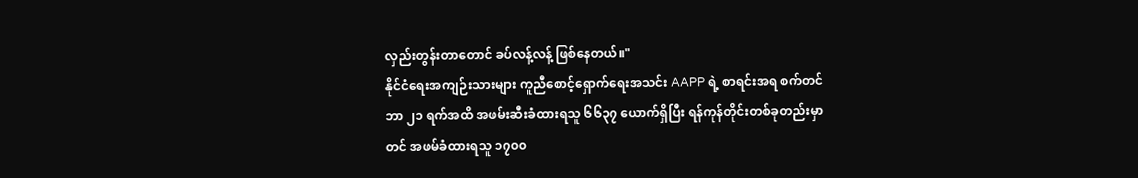လှည်းတွန်းတာတောင် ခပ်လန့်လန့် ဖြစ်နေတယ်။"
နိုင်ငံရေးအကျဉ်းသားများ ကူညီစောင့်ရှောက်ရေးအသင်း AAPP ရဲ့ စာရင်းအရ စက်တင်ဘာ ၂၁ ရက်အထိ အဖမ်းဆီးခံထားရသူ ၆၆၃၇ ယောက်ရှိပြီး ရန်ကုန်တိုင်းတစ်ခုတည်းမှာတင် အဖမ်ခံထားရသူ ၁၇၀၀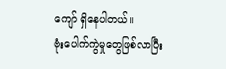ကျော် ရှိနေပါတယ်။
ဗုံးပေါက်ကွဲမှုတွေဖြစ်လာပြီး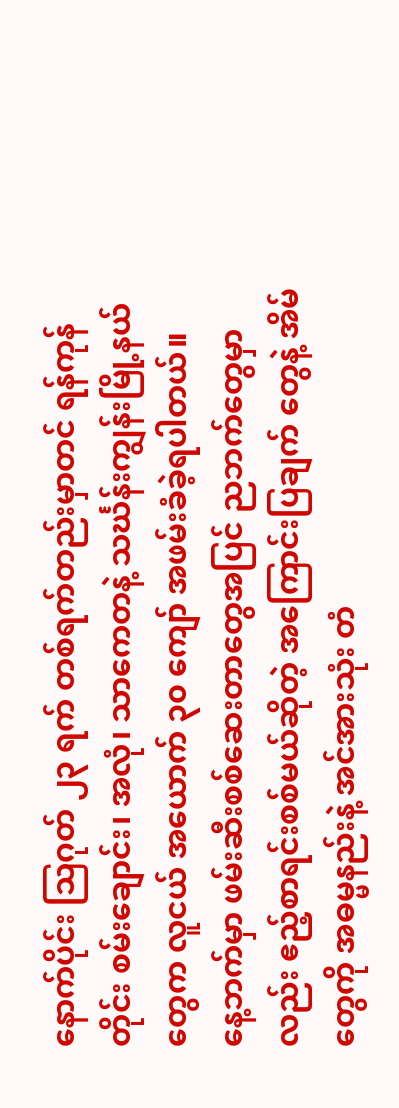နောက်ပိုင်း ဩဂုတ် ၂၃ ရက် တစ်ရက်တည်းမှာတင် ရန်ကုန်တိုင်း စမ်းချောင်း၊ အလုံ၊ သာကေတနဲ့ သင်္ဃန်းကျွန်းမြို့နယ်တွေက လူငယ် အယောက် ၃၀ ကျော် အဖမ်းခံခဲ့ရပါတယ်။
နေ့ဘက်မှာ ဖမ်းဆီးစစ်ဆေးတာတွေအပြင် ညဘက်တွေမှာလည်း ဧည့်စာရင်းစစ်မယ်ဆိုတဲ့ အကြောင်းပြချက် တွေနဲ့ အိမ်တွေကို အဓမ္မနည်းနဲ့ အင်အားသုံး တံ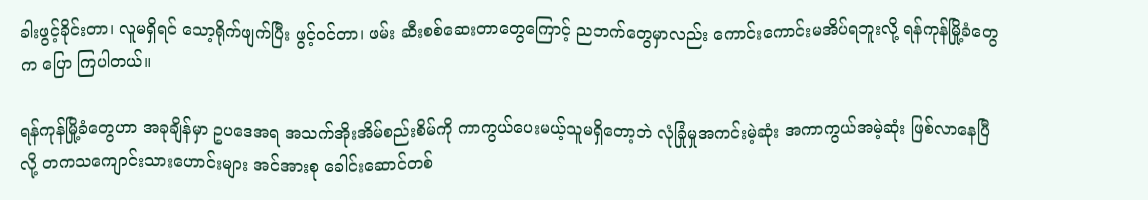ခါးဖွင့်ခိုင်းတာ၊ လူမရှိရင် သော့ရိုက်ဖျက်ပြီး ဖွင့်ဝင်တာ၊ ဖမ်း ဆီးစစ်ဆေးတာတွေကြောင့် ညဘက်တွေမှာလည်း ကောင်းကောင်းမအိပ်ရဘူးလို့ ရန်ကုန်မြို့ခံတွေက ပြော ကြပါတယ်။

ရန်ကုန်မြို့ခံတွေဟာ အခုချိန်မှာ ဥပဒေအရ အသက်အိုးအိမ်စည်းစိမ်ကို ကာကွယ်ပေးမယ့်သူမရှိတော့ဘဲ လုံခြုံမှုအကင်းမဲ့ဆုံး အကာကွယ်အမဲ့ဆုံး ဖြစ်လာနေပြီလို့ တကသကျောင်းသားဟောင်းများ အင်အားစု ခေါင်းဆောင်တစ်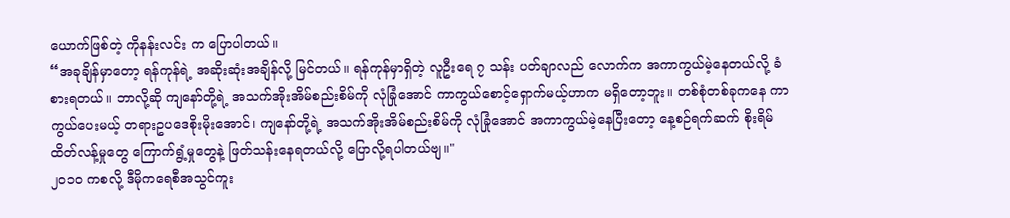ယောက်ဖြစ်တဲ့ ကိုနန်းလင်း က ပြောပါတယ်။
“အခုချိန်မှာတော့ ရန်ကုန်ရဲ့ အဆိုးဆုံးအချိန်လို့ မြင်တယ်။ ရန်ကုန်မှာရှိတဲ့ လူဦးရေ ၇ သန်း ပတ်ချာလည် လောက်က အကာကွယ်မဲ့နေတယ်လို့ ခံစားရတယ်။ ဘာလို့ဆို ကျနော်တို့ရဲ့ အသက်အိုးအိမ်စည်းစိမ်ကို လုံခြုံအောင် ကာကွယ်စောင့်ရှောက်မယ့်ဟာက မရှိတော့ဘူး။ တစ်စုံတစ်ခုကနေ ကာကွယ်ပေးမယ့် တရားဥပဒေစိုးမိုးအောင်၊ ကျနော်တို့ရဲ့ အသက်အိုးအိမ်စည်းစိမ်ကို လုံခြုံအောင် အကာကွယ်မဲ့နေပြီးတော့ နေ့စဉ်ရက်ဆက် စိုးရိမ်ထိတ်လန့်မှုတွေ ကြောက်ရွံ့မှုတွေနဲ့ ဖြတ်သန်းနေရတယ်လို့ ပြောလို့ရပါတယ်ဗျ။"
၂၀၁၀ ကစလို့ ဒီမိုကရေစီအသွင်ကူး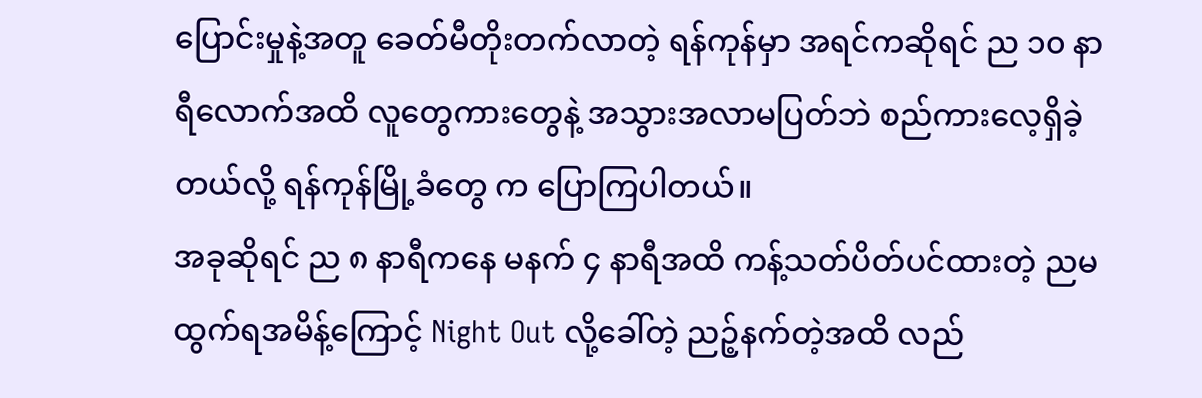ပြောင်းမှုနဲ့အတူ ခေတ်မီတိုးတက်လာတဲ့ ရန်ကုန်မှာ အရင်ကဆိုရင် ည ၁၀ နာရီလောက်အထိ လူတွေကားတွေနဲ့ အသွားအလာမပြတ်ဘဲ စည်ကားလေ့ရှိခဲ့တယ်လို့ ရန်ကုန်မြို့ခံတွေ က ပြောကြပါတယ်။
အခုဆိုရင် ည ၈ နာရီကနေ မနက် ၄ နာရီအထိ ကန့်သတ်ပိတ်ပင်ထားတဲ့ ညမထွက်ရအမိန့်ကြောင့် Night Out လို့ခေါ်တဲ့ ညဉ့်နက်တဲ့အထိ လည်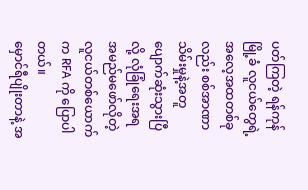ပတ်ကြတဲ့ ရန်ကုန်မြို့ခံ လူငယ်တွေရဲ့ အလေ့အထတစ်ခုလည်း စစ်အာဏာသိမ်းမှုနဲ့အတူ ပျောက်ဆုံးသွားပြီလို့ လုံခြုံရေးအရ အမည်မဖော်လိုတဲ့ လူငယ်တစ်ယောက်က RFA ကို ပြောပါတယ်။
မှောင်ရီပျိုးတာနဲ့ အ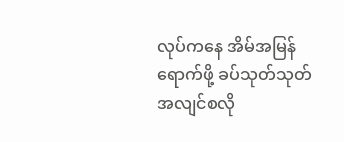လုပ်ကနေ အိမ်အမြန်ရောက်ဖို့ ခပ်သုတ်သုတ် အလျင်စလို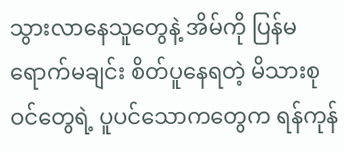သွားလာနေသူတွေနဲ့ အိမ်ကို ပြန်မရောက်မချင်း စိတ်ပူနေရတဲ့ မိသားစုဝင်တွေရဲ့ ပူပင်သောကတွေက ရန်ကုန်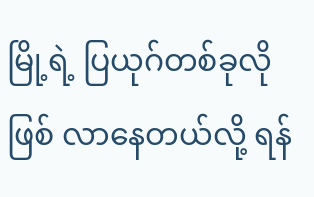မြို့ရဲ့ ပြယုဂ်တစ်ခုလို ဖြစ် လာနေတယ်လို့ ရန်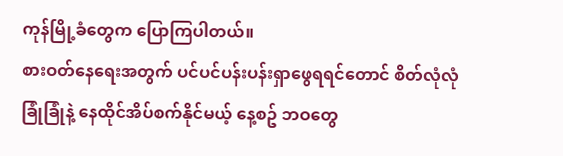ကုန်မြို့ခံတွေက ပြောကြပါတယ်။
စားဝတ်နေရေးအတွက် ပင်ပင်ပန်းပန်းရှာဖွေရရင်တောင် စိတ်လုံလုံခြုံခြုံနဲ့ နေထိုင်အိပ်စက်နိုင်မယ့် နေ့စဥ် ဘဝတွေ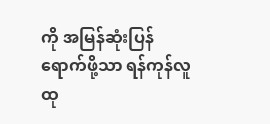ကို အမြန်ဆုံးပြန်ရောက်ဖို့သာ ရန်ကုန်လူထု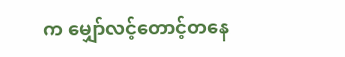က မျှော်လင့်တောင့်တနေ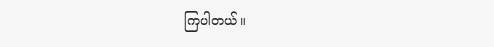ကြပါတယ်။